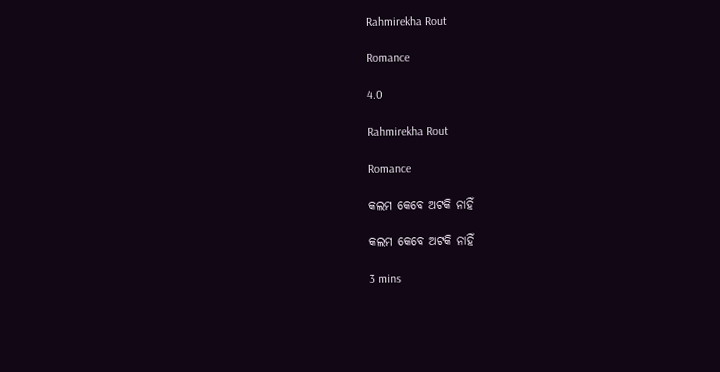Rahmirekha Rout

Romance

4.0

Rahmirekha Rout

Romance

କଲମ କେବେ ଅଟକି ନାହିଁ

କଲମ କେବେ ଅଟକି ନାହିଁ

3 mins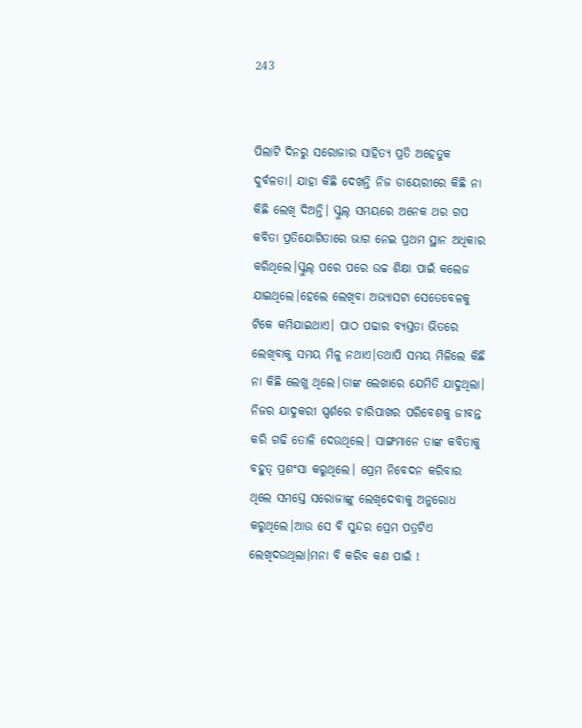243


ପିଲାଟି ଦିନରୁ ସରୋଜାର ସାହିତ୍ୟ ପ୍ରତି ଅହେତୁକ ଦୁର୍ବଳତା। ଯାହା କିଛି ଦେଖନ୍ତି ନିଜ ଡାୟେରୀରେ କିଛି ନା କିଛି ଲେଖି ଦିଅନ୍ତି। ସ୍କୁଲ୍ ସମୟରେ ଅନେକ ଥର ଗପ କବିତା ପ୍ରତିଯୋଗିତାରେ ଭାଗ ନେଇ ପ୍ରଥମ ସ୍ଥାନ ଅଧିକାର କରିଥିଲେ।ସ୍କୁଲ୍ ପରେ ପରେ ଉଚ୍ଚ ଶିକ୍ଷା ପାଇଁ କଲେଜ ଯାଇଥିଲେ।ହେଲେ ଲେଖିବା ଅଭ୍ୟାସଟା ସେତେବେଳକୁ ଟିକେ କମିଯାଇଥାଏ। ପାଠ ପଢାର ବ୍ୟସ୍ତତା ଭିତରେ ଲେଖିବାକୁ ସମୟ ମିଳୁ ନଥାଏ।ତଥାପି ସମୟ ମିଳିଲେ କିଛି ନା କିଛି ଲେଖୁ ଥିଲେ।ତାଙ୍କ ଲେଖାରେ ଯେମିତି ଯାଦୁଥିଲା। ନିଜର ଯାଦୁକରୀ ସ୍ପର୍ଶରେ ଚାରିପାଖର ପରିବେଶକୁ ଜୀବନ୍ତ କରି ଗଢି ତୋଳି ଦେଉଥିଲେ। ସାଙ୍ଗମାନେ ତାଙ୍କ କବିତାକୁ ବହୁତ୍ ପ୍ରଶଂସା କରୁଥିଲେ। ପ୍ରେମ ନିବେଦନ କରିବାର ଥିଲେ ସମସ୍ତେ ସରୋଜାଙ୍କୁ ଲେଖିଦେବାକୁ ଅନୁରୋଧ କରୁଥିଲେ।ଆଉ ସେ ବି ସୁନ୍ଦର ପ୍ରେମ ପତ୍ରଟିଏ ଲେଖିଦଉଥିଲା।ମନା ବି କରିବ କଣ ପାଇଁ !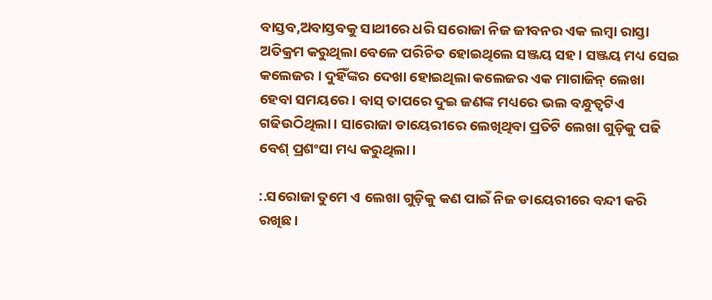ବାସ୍ତବ,ଅବାସ୍ତବକୁ ସାଥୀରେ ଧରି ସରୋଜା ନିଜ ଜୀବନର ଏକ ଲମ୍ବା ରାସ୍ତା ଅତିକ୍ରମ କରୁଥିଲା ବେଳେ ପରିଚିତ ହୋଇଥିଲେ ସଞ୍ଜୟ ସହ। ସଞ୍ଜୟ ମଧ୍ୟ ସେଇ କଲେଜର । ଦୁହିଁଙ୍କର ଦେଖା ହୋଇଥିଲା କଲେଜର ଏକ ମାଗାଜିନ୍ ଲେଖା ହେବା ସମୟରେ। ବାସ୍ ତାପରେ ଦୁଇ ଜଣଙ୍କ ମଧ୍ୟରେ ଭଲ ବନ୍ଧୁତ୍ୱଟିଏ ଗଢିଉଠିଥିଲା। ସାରୋଜା ଡାୟେରୀରେ ଲେଖିଥିବା ପ୍ରତିଟି ଲେଖା ଗୁଡ଼ିକୁ ପଢି ବେଶ୍ ପ୍ରଶଂସା ମଧ୍ୟ କରୁଥିଲା।

:.ସରୋଜା ତୁମେ ଏ ଲେଖା ଗୁଡ଼ିକୁ କଣ ପାଇଁ ନିଜ ଡାୟେରୀରେ ବନ୍ଦୀ କରି ରଖିଛ।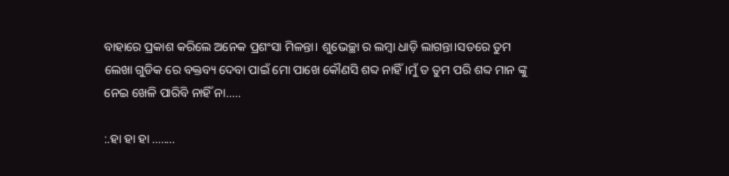ବାହାରେ ପ୍ରକାଶ କରିଲେ ଅନେକ ପ୍ରଶଂସା ମିଳନ୍ତା। ଶୁଭେଚ୍ଛା ର ଲମ୍ବା ଧାଡ଼ି ଲାଗନ୍ତା।ସତରେ ତୁମ ଲେଖା ଗୁଡିକ ରେ ବକ୍ତବ୍ୟ ଦେବା ପାଇଁ ମୋ ପାଖେ କୌଣସି ଶବ୍ଦ ନାହିଁ।ମୁଁ ତ ତୁମ ପରି ଶବ୍ଦ ମାନ ଙ୍କୁ ନେଇ ଖେଳି ପାରିବି ନାହିଁ ନା.....

:.ହା ହା ହା ........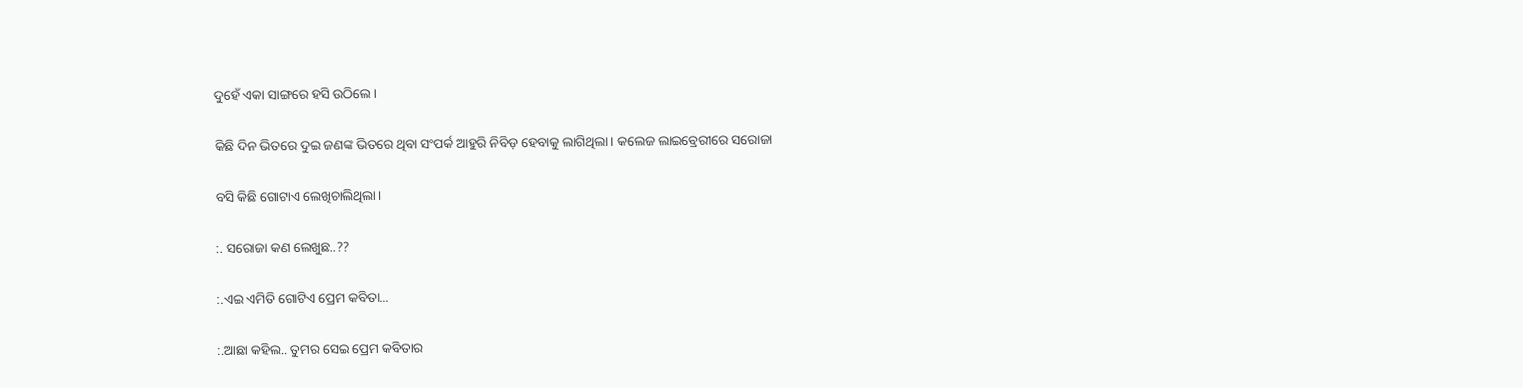ଦୁହେଁ ଏକା ସାଙ୍ଗରେ ହସି ଉଠିଲେ ।

କିଛି ଦିନ ଭିତରେ ଦୁଇ ଜଣଙ୍କ ଭିତରେ ଥିବା ସଂପର୍କ ଆହୁରି ନିବିଡ଼ ହେବାକୁ ଲାଗିଥିଲା। କଲେଜ ଲାଇବ୍ରେରୀରେ ସରୋଜା

ବସି କିଛି ଗୋଟାଏ ଲେଖିଚାଲିଥିଲା।

:. ସରୋଜା କଣ ଲେଖୁଛ..??

:.ଏଇ ଏମିତି ଗୋଟିଏ ପ୍ରେମ କବିତା...

:.ଆଛା କହିଲ.. ତୁମର ସେଇ ପ୍ରେମ କବିତାର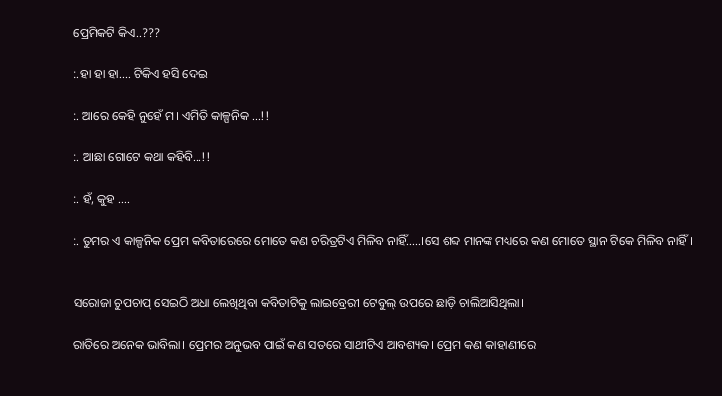ପ୍ରେମିକଟି କିଏ..???

:.ହା ହା ହା.... ଟିକିଏ ହସି ଦେଇ

:. ଆରେ କେହି ନୁହେଁ ମ। ଏମିତି କାଳ୍ପନିକ ...!!

:. ଆଛା ଗୋଟେ କଥା କହିବି...!!

:. ହଁ, କୁହ ....

:. ତୁମର ଏ କାଳ୍ପନିକ ପ୍ରେମ କବିତାରେରେ ମୋତେ କଣ ଚରିତ୍ରଟିଏ ମିଳିବ ନାହିଁ.....।ସେ ଶବ୍ଦ ମାନଙ୍କ ମଧ୍ୟରେ କଣ ମୋତେ ସ୍ଥାନ ଟିକେ ମିଳିବ ନାହିଁ।


ସରୋଜା ଚୁପଚାପ୍ ସେଇଠି ଅଧା ଲେଖିଥିବା କବିତାଟିକୁ ଲାଇବ୍ରେରୀ ଟେବୁଲ୍ ଉପରେ ଛାଡ଼ି ଚାଲିଆସିଥିଲା।

ରାତିରେ ଅନେକ ଭାବିଲା। ପ୍ରେମର ଅନୁଭବ ପାଇଁ କଣ ସତରେ ସାଥୀଟିଏ ଆବଶ୍ୟକ। ପ୍ରେମ କଣ କାହାଣୀରେ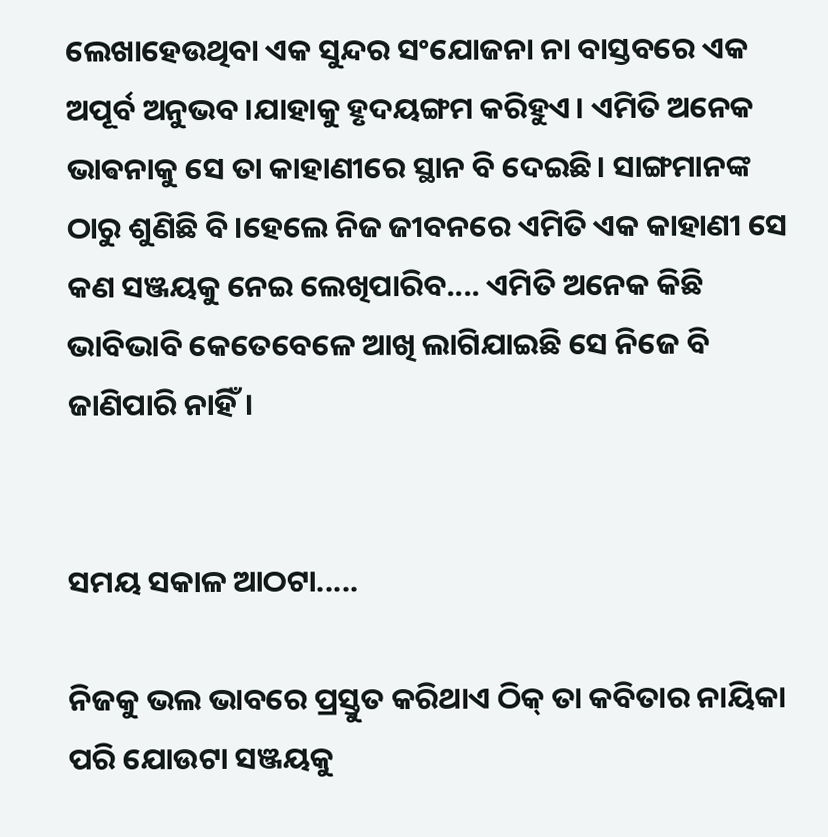ଲେଖାହେଉଥିବା ଏକ ସୁନ୍ଦର ସଂଯୋଜନା ନା ବାସ୍ତବରେ ଏକ ଅପୂର୍ବ ଅନୁଭବ।ଯାହାକୁ ହୃଦୟଙ୍ଗମ କରିହୁଏ। ଏମିତି ଅନେକ ଭାଵନାକୁ ସେ ତା କାହାଣୀରେ ସ୍ଥାନ ବି ଦେଇଛି। ସାଙ୍ଗମାନଙ୍କ ଠାରୁ ଶୁଣିଛି ବି।ହେଲେ ନିଜ ଜୀବନରେ ଏମିତି ଏକ କାହାଣୀ ସେ କଣ ସଞ୍ଜୟକୁ ନେଇ ଲେଖିପାରିବ.... ଏମିତି ଅନେକ କିଛି ଭାବିଭାବି କେତେବେଳେ ଆଖି ଲାଗିଯାଇଛି ସେ ନିଜେ ବି ଜାଣିପାରି ନାହିଁ।


ସମୟ ସକାଳ ଆଠଟା.....

ନିଜକୁ ଭଲ ଭାବରେ ପ୍ରସ୍ତୁତ କରିଥାଏ ଠିକ୍ ତା କବିତାର ନାୟିକା ପରି ଯୋଉଟା ସଞ୍ଜୟକୁ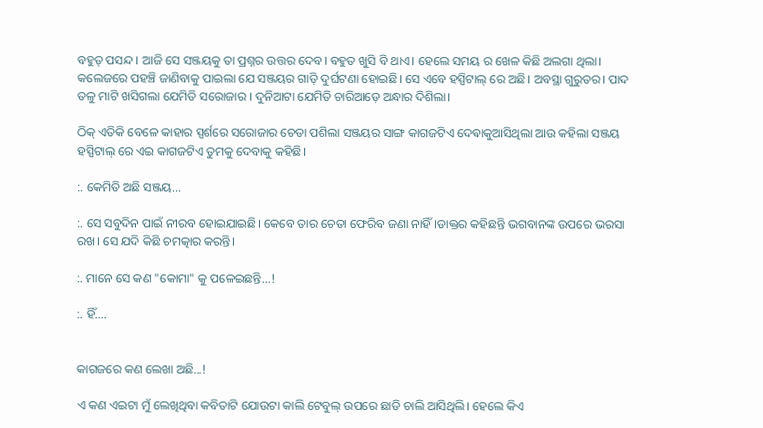ବହୁତ୍ ପସନ୍ଦ । ଆଜି ସେ ସଞ୍ଜୟକୁ ତା ପ୍ରଶ୍ନର ଉତ୍ତର ଦେବ। ବହୁତ ଖୁସି ବି ଥାଏ। ହେଲେ ସମୟ ର ଖେଳ କିଛି ଅଲଗା ଥିଲା। କଲେଜରେ ପହଞ୍ଚି ଜାଣିବାକୁ ପାଇଲା ଯେ ସଞ୍ଜୟର ଗାଡ଼ି ଦୁର୍ଘଟଣା ହୋଇଛି। ସେ ଏବେ ହସ୍ପିଟାଲ୍ ରେ ଅଛି। ଅବସ୍ଥା ଗୁରୁତର। ପାଦ ତଳୁ ମାଟି ଖସିଗଲା ଯେମିତି ସରୋଜାର । ଦୁନିଆଟା ଯେମିତି ଚାରିଆଡ଼େ ଅନ୍ଧାର ଦିଶିଲା।

ଠିକ୍ ଏତିକି ବେଳେ କାହାର ସ୍ପର୍ଶରେ ସରୋଜାର ଚେତା ପଶିଲା ସଞ୍ଜୟର ସାଙ୍ଗ କାଗଜଟିଏ ଦେଵାକୁଆସିଥିଲା ଆଉ କହିଲା ସଞ୍ଜୟ ହସ୍ପିଟାଲ୍ ରେ ଏଇ କାଗଜଟିଏ ତୁମକୁ ଦେବାକୁ କହିଛି।

:. କେମିତି ଅଛି ସଞ୍ଜୟ...

:. ସେ ସବୁଦିନ ପାଇଁ ନୀରବ ହୋଇଯାଇଛି। କେବେ ତାର ଚେତା ଫେରିବ ଜଣା ନାହିଁ।ଡାକ୍ତର କହିଛନ୍ତି ଭଗବାନଙ୍କ ଉପରେ ଭରସା ରଖ। ସେ ଯଦି କିଛି ଚମତ୍କାର କରନ୍ତି।

:. ମାନେ ସେ କଣ "କୋମା" କୁ ପଳେଇଛନ୍ତି...!

:. ହିଁ....


କାଗଜରେ କଣ ଲେଖା ଅଛି...!

ଏ କଣ ଏଇଟା ମୁଁ ଲେଖିଥିବା କବିତାଟି ଯୋଉଟା କାଲି ଟେବୁଲ୍ ଉପରେ ଛାଡି ଚାଲି ଆସିଥିଲି। ହେଲେ କିଏ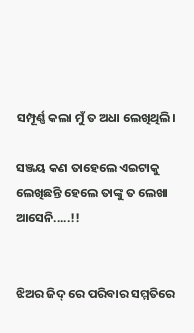ସମ୍ପୂର୍ଣ୍ଣ କଲା ମୁଁ ତ ଅଧା ଲେଖିଥିଲି।

ସଞ୍ଜୟ କଣ ତାହେଲେ ଏଇଟାକୁ ଲେଖିଛନ୍ତି ହେଲେ ତାଙ୍କୁ ତ ଲେଖା ଆସେନି.....!!


ଝିଅର ଜିଦ୍ ରେ ପରିବାର ସମ୍ମତିରେ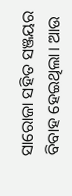ସାରୋଜା ସହିତ ସଞ୍ଜୟର ବିବାହ ହେଇଥିଲା। ଆଉ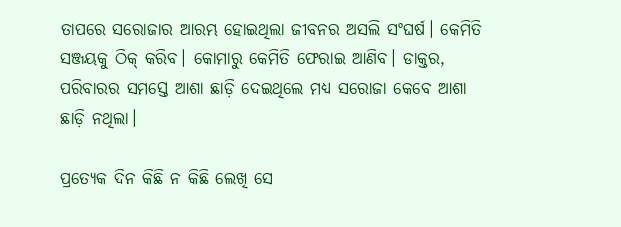ତାପରେ ସରୋଜାର ଆରମ୍ଭ ହୋଇଥିଲା ଜୀବନର ଅସଲି ସଂଘର୍ଷ। କେମିତି ସଞ୍ଜୟକୁ ଠିକ୍ କରିବ। କୋମାରୁ କେମିତି ଫେରାଇ ଆଣିବ। ଡାକ୍ତର, ପରିବାରର ସମସ୍ତେ ଆଶା ଛାଡ଼ି ଦେଇଥିଲେ ମଧ୍ୟ ସରୋଜା କେବେ ଆଶା ଛାଡ଼ି ନଥିଲା।

ପ୍ରତ୍ୟେକ ଦିନ କିଛି ନ କିଛି ଲେଖି ସେ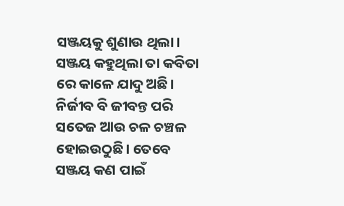ସଞ୍ଜୟକୁ ଶୁଣାଉ ଥିଲା। ସଞ୍ଜୟ କହୁଥିଲା ତା କବିତା ରେ କାଳେ ଯାଦୁ ଅଛି। ନିର୍ଜୀବ ବି ଜୀବନ୍ତ ପରି ସତେଜ ଆଉ ଚଳ ଚଞ୍ଚଳ ହୋଇଉଠୁଛି। ତେବେ ସଞ୍ଜୟ କଣ ପାଇଁ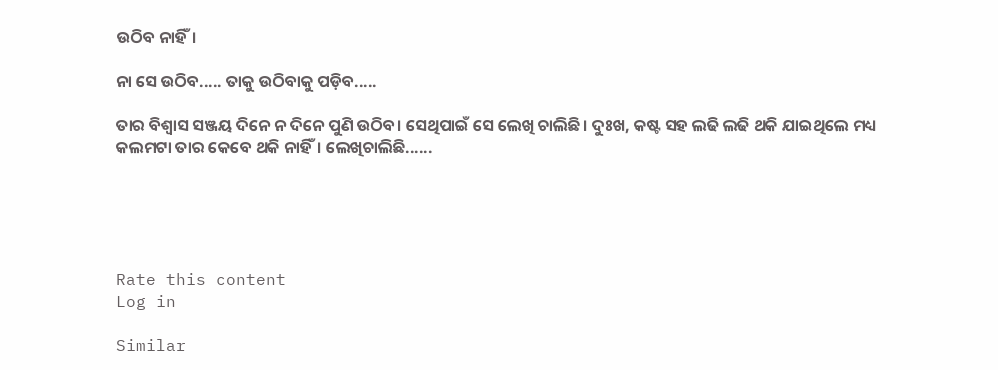ଉଠିବ ନାହିଁ।

ନା ସେ ଉଠିବ..... ତାକୁ ଉଠିବାକୁ ପଡ଼ିବ.....

ତାର ବିଶ୍ୱାସ ସଞ୍ଜୟ ଦିନେ ନ ଦିନେ ପୁଣି ଉଠିବ। ସେଥିପାଇଁ ସେ ଲେଖି ଚାଲିଛି। ଦୁଃଖ, କଷ୍ଟ ସହ ଲଢି ଲଢି ଥକି ଯାଇଥିଲେ ମଧ୍ୟ କଲମଟା ତାର କେବେ ଥକି ନାହିଁ। ଲେଖିଚାଲିଛି......





Rate this content
Log in

Similar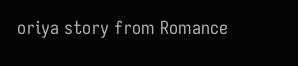oriya story from Romance